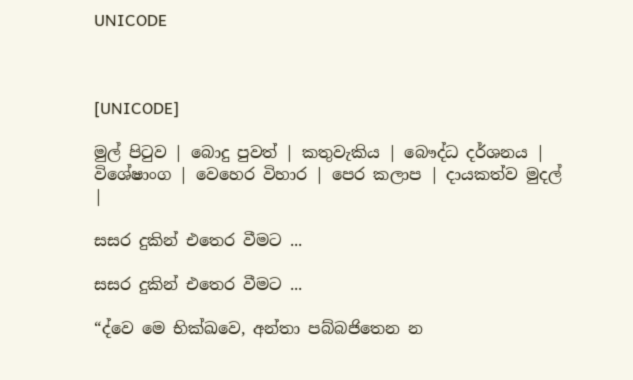UNICODE



[UNICODE]

මුල් පිටුව | බොදු පුවත් | කතුවැකිය | බෞද්ධ දර්ශනය | විශේෂාංග | වෙහෙර විහාර | පෙර කලාප | දායකත්ව මුදල් |

සසර දුකින් එතෙර වීමට ...

සසර දුකින් එතෙර වීමට ...

“ද්වෙ මෙ භික්ඛවෙ, අන්තා පබ්බජිතෙන න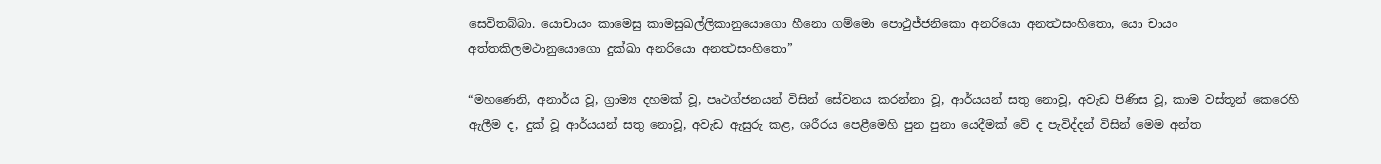සෙවිතබ්බා. යොචායං කාමෙසු කාමසුඛල්ලිකානුයොගො හීනො ගම්මො පොථුජ්ජනිකො අනරියො අනත්‍ථසංහිතො, යො චායං අත්තකිලමථානුයොගො දුක්ඛා අනරියො අනත්‍ථසංහිතො”

“මහණෙනි, අනාර්ය වූ, ග්‍රාම්‍ය දහමක් වූ, පෘථග්ජනයන් විසින් සේවනය කරන්නා වූ, ආර්යයන් සතු නොවූ, අවැඩ පිණිස වූ, කාම වස්තූන් කෙරෙහි ඇලීම ද, දුක් වූ ආර්යයන් සතු නොවූ, අවැඩ ඇසුරු කළ, ශරීරය පෙළීමෙහි පුන පුනා යෙදීමක් වේ ද පැවිද්දන් විසින් මෙම අන්ත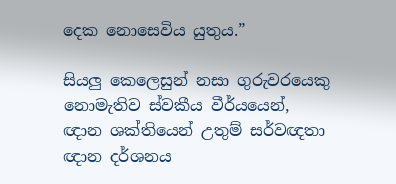දෙක නොසෙවිය යුතුය.”

සියලු කෙලෙසුන් නසා ගුරුවරයෙකු නොමැතිව ස්වකීය වීර්යයෙන්, ඥාන ශක්තියෙන් උතුම් සර්වඥතා ඥාන දර්ශනය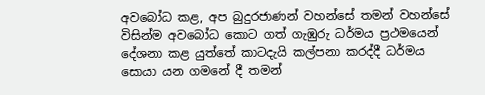අවබෝධ කළ, අප බුදුරජාණන් වහන්සේ තමන් වහන්සේ විසින්ම අවබෝධ කොට ගත් ගැඹුරු ධර්මය ප්‍රථමයෙන් දේශනා කළ යුත්තේ කාටදැයි කල්පනා කරද්දී ධර්මය සොයා යන ගමනේ දී තමන්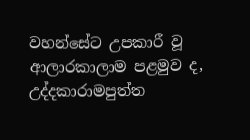වහන්සේට උපකාරී වූ ආලාරකාලාම පළමුව ද, උද්දකාරාමපුත්ත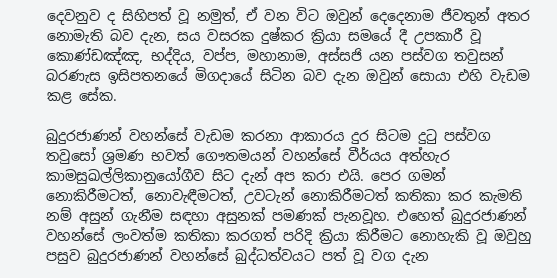දෙවනුව ද සිහිපත් වූ නමුත්, ඒ වන විට ඔවුන් දෙදෙනාම ජීවතුන් අතර නොමැති බව දැන, සය වසරක දුෂ්කර ක්‍රියා සමයේ දී උපකාරී වූ කොණ්ඩඤ්ඤ, භද්දිය, වප්ප, මහානාම, අස්සජි යන පස්වග තවුසන් බරණැස ඉසිපතනයේ මිගදායේ සිටින බව දැන ඔවුන් සොයා එහි වැඩම කළ සේක.

බුදුරජාණන් වහන්සේ වැඩම කරනා ආකාරය දුර සිටම දුටු පස්වග තවුසෝ ශ්‍රමණ භවත් ගෞතමයන් වහන්සේ වීර්යය අත්හැර කාමසුඛල්ලිකානුයෝගීව සිට දැන් අප කරා එයි. පෙර ගමන් නොකිරීමටත්, නොවැඳීමටත්, උවටැන් නොකිරීමටත් කතිකා කර කැමති නම් අසුන් ගැනීම සඳහා අසුනක් පමණක් පැනවූහ. එහෙත් බුදුරජාණන් වහන්සේ ලංවත්ම කතිකා කරගත් පරිදි ක්‍රියා කිරීමට නොහැකි වූ ඔවුහු පසුව බුදුරජාණන් වහන්සේ බුද්ධත්වයට පත් වූ වග දැන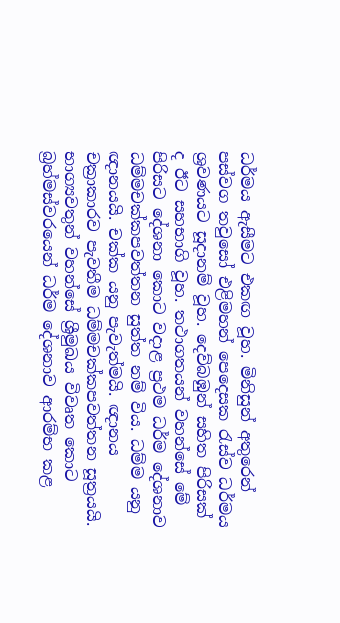ධර්මය ඇසීමට එකඟ වූහ. මිනිසුන් අතුරෙන් පස්වග තවුසෝ එළිමහන් පෙදෙසක රැස්ව ධර්මය ශ්‍රවණයට සූදානම් වූහ. දෙව්බඹුන් සහිත පිරිසක් ද ඊට සහභාගි වූහ. තථාගතයන් වහන්සේ මේ පිරිසට දේශනා කොට වදාළ ප්‍රථම ධර්ම දේශනාව ධම්මචක්කපවත්තන සුත්ත නම් විය. ධම්ම යනු ඥානයයි. චක්ක යනු පැවැත්මයි. ඥානය චක්‍රාකාරව පැවතීම ධම්මචක්කපවත්තන සූත්‍රයයි. භාග්‍යවතුන් වහන්සේ ශ්‍රීමුඛය විවෘත කොට බ්‍රහ්මස්වරයෙන් ධර්ම දේශනාව ආරම්භ කළ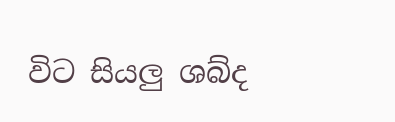විට සියලු ශබ්ද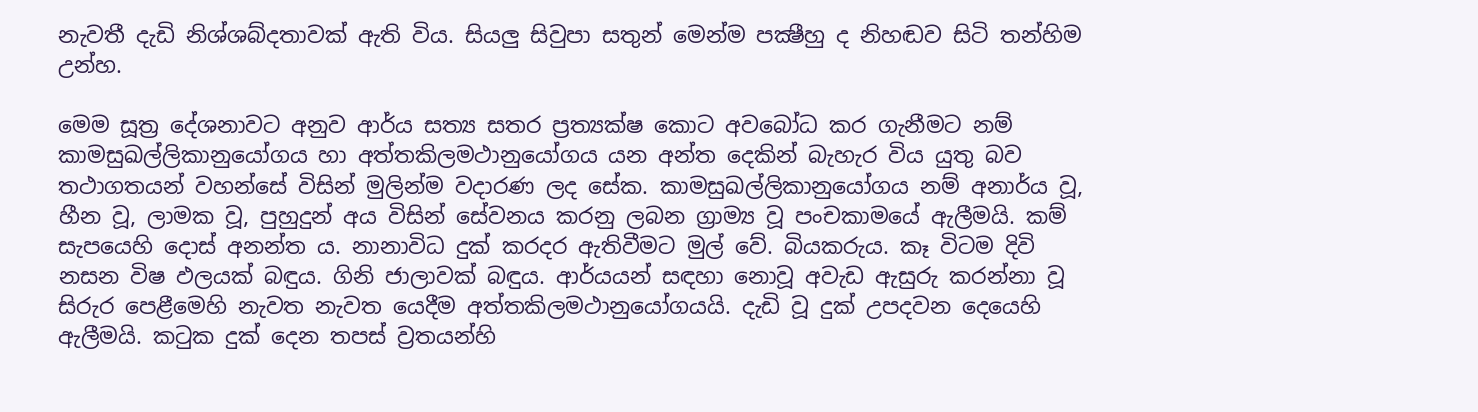නැවතී දැඩි නිශ්ශබ්දතාවක් ඇති විය. සියලු සිවුපා සතුන් මෙන්ම පක්‍ෂීහු ද නිහඬව සිටි තන්හිම උන්හ.

මෙම සූත්‍ර දේශනාවට අනුව ආර්ය සත්‍ය සතර ප්‍රත්‍යක්ෂ කොට අවබෝධ කර ගැනීමට නම් කාමසුඛල්ලිකානුයෝගය හා අත්තකිලමථානුයෝගය යන අන්ත දෙකින් බැහැර විය යුතු බව තථාගතයන් වහන්සේ විසින් මුලින්ම වදාරණ ලද සේක. කාමසුඛල්ලිකානුයෝගය නම් අනාර්ය වූ, හීන වූ, ලාමක වූ, පුහුදුන් අය විසින් සේවනය කරනු ලබන ග්‍රාම්‍ය වූ පංචකාමයේ ඇලීමයි. කම් සැපයෙහි දොස් අනන්ත ය. නානාවිධ දුක් කරදර ඇතිවීමට මුල් වේ. බියකරුය. කෑ විටම දිවි නසන විෂ ඵලයක් බඳුය. ගිනි ජාලාවක් බඳුය. ආර්යයන් සඳහා නොවූ අවැඩ ඇසුරු කරන්නා වූ සිරුර පෙළීමෙහි නැවත නැවත යෙදීම අත්තකිලමථානුයෝගයයි. දැඩි වූ දුක් උපදවන දෙයෙහි ඇලීමයි. කටුක දුක් දෙන තපස් ව්‍රතයන්හි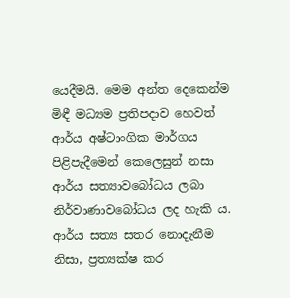යෙදීමයි. මෙම අන්ත දෙකෙන්ම මිඳී මධ්‍යම ප්‍රතිපදාව හෙවත් ආර්ය අෂ්ටාංගික මාර්ගය පිළිපැදීමෙන් කෙලෙසුන් නසා ආර්ය සත්‍යාවබෝධය ලබා නිර්වාණාවබෝධය ලද හැකි ය. ආර්ය සත්‍ය සතර නොදැනීම නිසා, ප්‍රත්‍යක්ෂ කර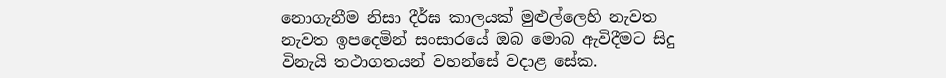නොගැනීම නිසා දීර්ඝ කාලයක් මුළුල්ලෙහි නැවත නැවත ඉපදෙමින් සංසාරයේ ඔබ මොබ ඇවිදීමට සිදු විනැයි තථාගතයන් වහන්සේ වදාළ සේක.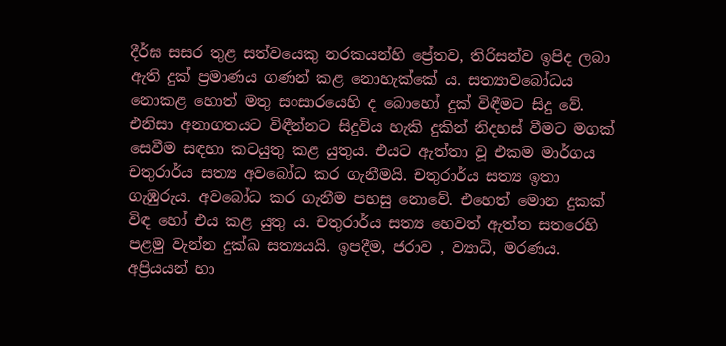දීර්ඝ සසර තුළ සත්වයෙකු නරකයන්හි ප්‍රේතව, තිරිසන්ව ඉපිද ලබා ඇති දුක් ප්‍රමාණය ගණන් කළ නොහැක්කේ ය. සත්‍යාවබෝධය නොකළ හොත් මතු සංසාරයෙහි ද බොහෝ දුක් විඳීමට සිදු වේ. එනිසා අනාගතයට විඳීන්නට සිදුවිය හැකි දුකින් නිදහස් වීමට මගක් සෙවීම සඳහා කටයුතු කළ යුතුය. එයට ඇත්තා වූ එකම මාර්ගය චතුරාර්ය සත්‍ය අවබෝධ කර ගැනීමයි. චතුරාර්ය සත්‍ය ඉතා ගැඹුරුය. අවබෝධ කර ගැනීම පහසු නොවේ. එහෙත් මොන දුකක් විඳ හෝ එය කළ යුතු ය. චතුරාර්ය සත්‍ය හෙවත් ඇත්ත සතරෙහි පළමු වැන්න දුක්ඛ සත්‍යයයි. ඉපදීම, ජරාව , ව්‍යාධි, මරණය. අප්‍රියයන් හා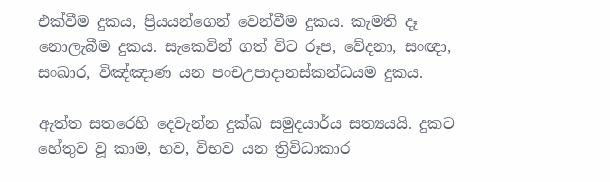එක්වීම දුකය, ප්‍රියයන්ගෙන් වෙන්වීම දුකය. කැමති දෑ නොලැබීම දුකය. සැකෙවින් ගත් විට රූප, වේදනා, සංඥා, සංඛාර, විඤ්ඤාණ යන පංචඋපාදානස්කන්ධයම දුකය.

ඇත්ත සතරෙහි දෙවැන්න දුක්ඛ සමුදයාර්ය සත්‍යයයි. දුකට හේතුව වූ කාම, භව, විභව යන ත්‍රිවිධාකාර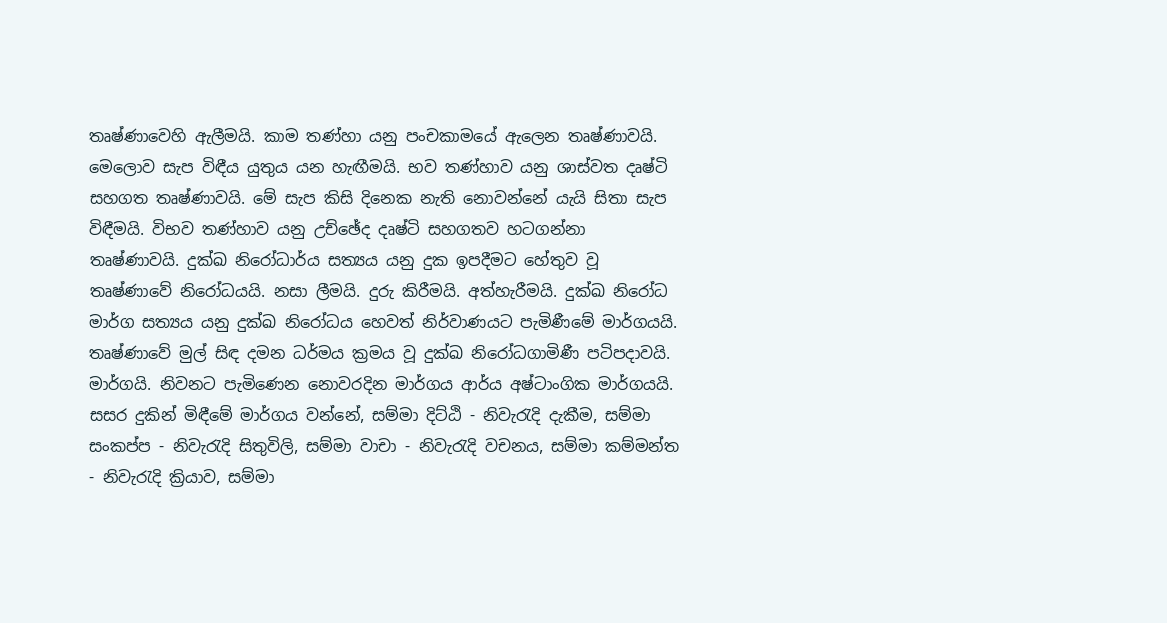තෘෂ්ණාවෙහි ඇලීමයි. කාම තණ්හා යනු පංචකාමයේ ඇලෙන තෘෂ්ණාවයි. මෙලොව සැප විඳීය යුතුය යන හැඟීමයි. භව තණ්හාව යනු ශාස්වත දෘෂ්ටි සහගත තෘෂ්ණාවයි. මේ සැප කිසි දිනෙක නැති නොවන්නේ යැයි සිතා සැප විඳීමයි. විභව තණ්හාව යනු උච්ඡේද දෘෂ්ටි සහගතව හටගන්නා තෘෂ්ණාවයි. දුක්ඛ නිරෝධාර්ය සත්‍යය යනු දුක ඉපදීමට හේතුව වූ තෘෂ්ණාවේ නිරෝධයයි. නසා ලීමයි. දුරු කිරීමයි. අත්හැරීමයි. දුක්ඛ නිරෝධ මාර්ග සත්‍යය යනු දුක්ඛ නිරෝධය හෙවත් නිර්වාණයට පැමිණීමේ මාර්ගයයි. තෘෂ්ණාවේ මුල් සිඳ දමන ධර්මය ක්‍රමය වූ දුක්ඛ නිරෝධගාමිණී පටිපදාවයි. මාර්ගයි. නිවනට පැමිණෙන නොවරදින මාර්ගය ආර්ය අෂ්ටාංගික මාර්ගයයි. සසර දුකින් මිඳීමේ මාර්ගය වන්නේ, සම්මා දිට්ඨි - නිවැරැදි දැකීම, සම්මා සංකප්ප - නිවැරැදි සිතුවිලි, සම්මා වාචා - නිවැරැදි වචනය, සම්මා කම්මන්ත - නිවැරැදි ක්‍රියාව, සම්මා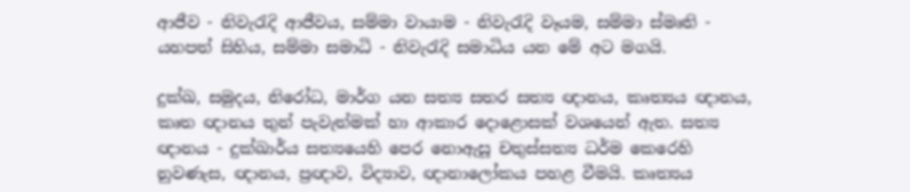ආජීව - නිවැරැදි ආජීවය, සම්මා වායාම - නිවැරැදි වෑයම, සම්මා ස්මෘති - යහපත් සිහිය, සම්මා සමාධි - නිවැරැදි සමාධිය යන මේ අට මගයි.

දුක්ඛ, සමුදය, නිරෝධ, මාර්ග යන සත්‍ය සතර සත්‍ය ඥානය, කෘත්‍යය ඥානය, කෘත ඥානය තුන් පැවැත්මක් හා ආකාර දොළොසක් වශයෙන් ඇත. සත්‍ය ඥානය - දුක්ඛාර්ය සත්‍යයෙහි පෙර නොඇසූ චතුස්සත්‍ය ධර්ම කෙරෙහි නුවණැස, ඥානය, ප්‍රඥාව, විද්‍යාව, ඥානාලෝකය පහළ වීමයි. කෘත්‍යය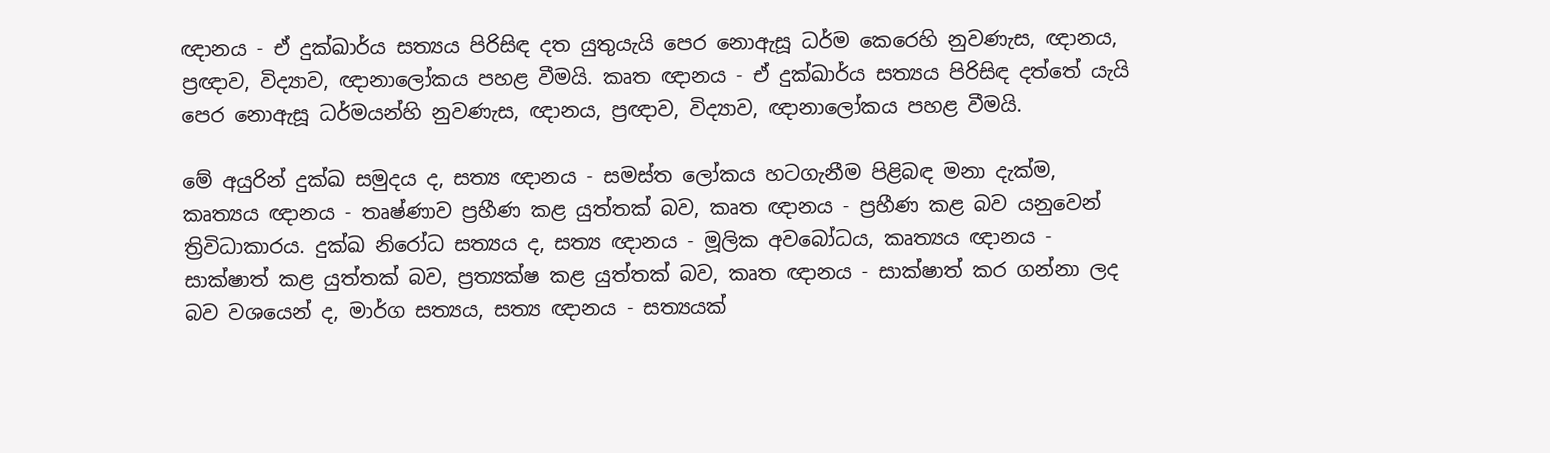ඥානය - ඒ දුක්ඛාර්ය සත්‍යය පිරිසිඳ දත යුතුයැයි පෙර නොඇසූ ධර්ම කෙරෙහි නුවණැස, ඥානය, ප්‍රඥාව, විද්‍යාව, ඥානාලෝකය පහළ වීමයි. කෘත ඥානය - ඒ දුක්ඛාර්ය සත්‍යය පිරිසිඳ දත්තේ යැයි පෙර නොඇසූ ධර්මයන්හි නුවණැස, ඥානය, ප්‍රඥාව, විද්‍යාව, ඥානාලෝකය පහළ වීමයි.

මේ අයුරින් දුක්ඛ සමුදය ද, සත්‍ය ඥානය - සමස්ත ලෝකය හටගැනීම පිළිබඳ මනා දැක්ම, කෘත්‍යය ඥානය - තෘෂ්ණාව ප්‍රහීණ කළ යුත්තක් බව, කෘත ඥානය - ප්‍රහීණ කළ බව යනුවෙන් ත්‍රිවිධාකාරය. දුක්ඛ නිරෝධ සත්‍යය ද, සත්‍ය ඥානය - මූලික අවබෝධය, කෘත්‍යය ඥානය - සාක්ෂාත් කළ යුත්තක් බව, ප්‍රත්‍යක්ෂ කළ යුත්තක් බව, කෘත ඥානය - සාක්ෂාත් කර ගන්නා ලද බව වශයෙන් ද, මාර්ග සත්‍යය, සත්‍ය ඥානය - සත්‍යයක්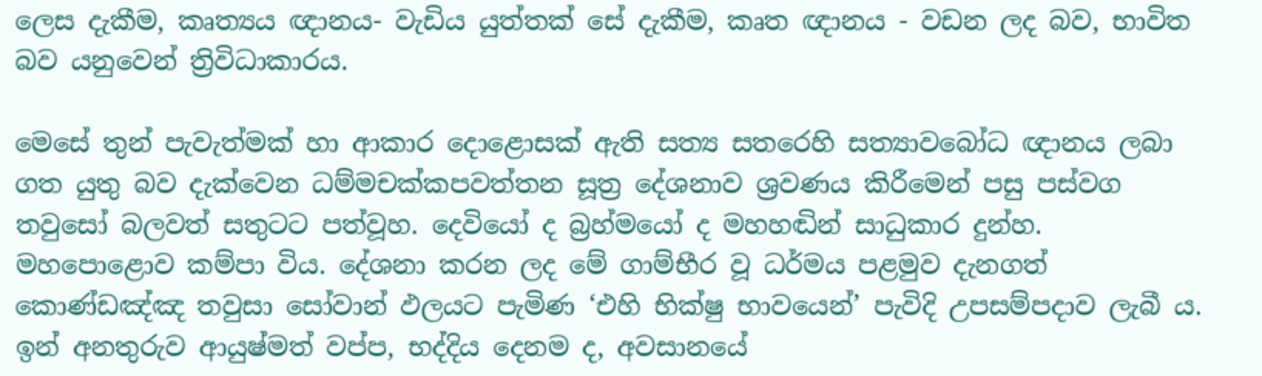ලෙස දැකීම, කෘත්‍යය ඥානය- වැඩිය යුත්තක් සේ දැකීම, කෘත ඥානය - වඩන ලද බව, භාවිත බව යනුවෙන් ත්‍රිවිධාකාරය.

මෙසේ තුන් පැවැත්මක් හා ආකාර දොළොසක් ඇති සත්‍ය සතරෙහි සත්‍යාවබෝධ ඥානය ලබා ගත යුතු බව දැක්වෙන ධම්මචක්කපවත්තන සූත්‍ර දේශනාව ශ්‍රවණය කිරීමෙන් පසු පස්වග තවුසෝ බලවත් සතුටට පත්වූහ. දෙවියෝ ද බ්‍රහ්මයෝ ද මහහඬින් සාධුකාර දුන්හ. මහපොළොව කම්පා විය. දේශනා කරන ලද මේ ගාම්භීර වූ ධර්මය පළමුව දැනගත් කොණ්ඩඤ්ඤ තවුසා සෝවාන් ඵලයට පැමිණ ‘එහි භික්ෂු භාවයෙන්’ පැවිදි උපසම්පදාව ලැබී ය. ඉන් අනතුරුව ආයුෂ්මත් වප්ප, භද්දිය දෙනම ද, අවසානයේ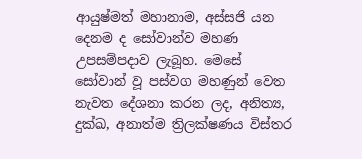ආයුෂ්මත් මහානාම, අස්සජි යන දෙනම ද සෝවාන්ව මහණ උපසම්පදාව ලැබූහ. මෙසේ සෝවාන් වූ පස්වග මහණුන් වෙත නැවත දේශනා කරන ලද, අනිත්‍ය, දුක්ඛ, අනාත්ම ත්‍රිලක්ෂණය විස්තර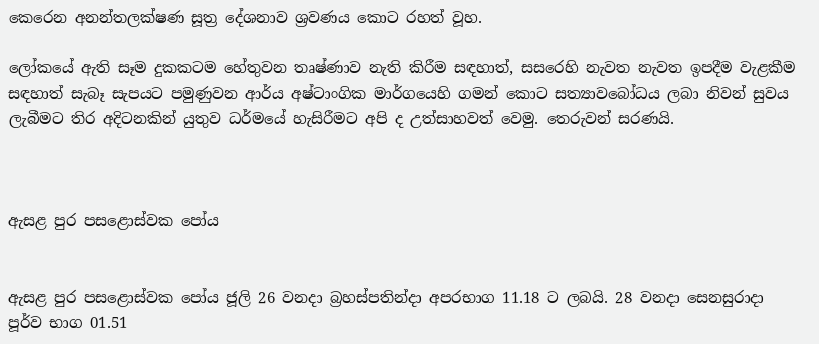කෙරෙන අනන්තලක්ෂණ සූත්‍ර දේශනාව ශ්‍රවණය කොට රහත් වූහ.

ලෝකයේ ඇති සෑම දුකකටම හේතුවන තෘෂ්ණාව නැති කිරීම සඳහාත්, සසරෙහි නැවත නැවත ඉපදීම වැළකීම සඳහාත් සැබෑ සැපයට පමුණුවන ආර්ය අෂ්ටාංගික මාර්ගයෙහි ගමන් කොට සත්‍යාවබෝධය ලබා නිවන් සුවය ලැබීමට තිර අදිටනකින් යුතුව ධර්මයේ හැසිරීමට අපි ද උත්සාහවත් වෙමු. තෙරුවන් සරණයි.



ඇසළ පුර පසළොස්වක පෝය


ඇසළ පුර පසළොස්වක පෝය ජූලි 26 වනදා බ්‍රහස්පතින්දා අපරභාග 11.18 ට ලබයි. 28 වනදා සෙනසුරාදා පූර්ව භාග 01.51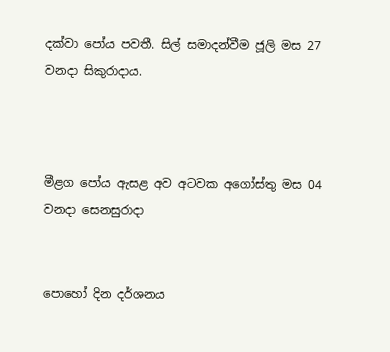දක්වා පෝය පවතී. සිල් සමාදන්වීම ජූලි මස 27 වනදා සිකුරාදාය.



මීළග පෝය ඇසළ අව අටවක අගෝස්තු මස 04 වනදා සෙනසුරාදා


පොහෝ දින දර්ශනය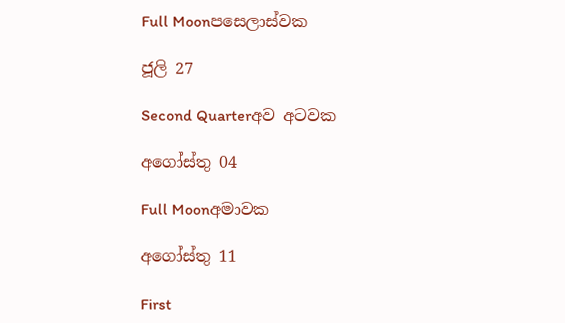Full Moonපසෙලාස්වක

ජූලි 27

Second Quarterඅව අටවක

අගෝස්තු 04

Full Moonඅමාවක

අගෝස්තු 11

First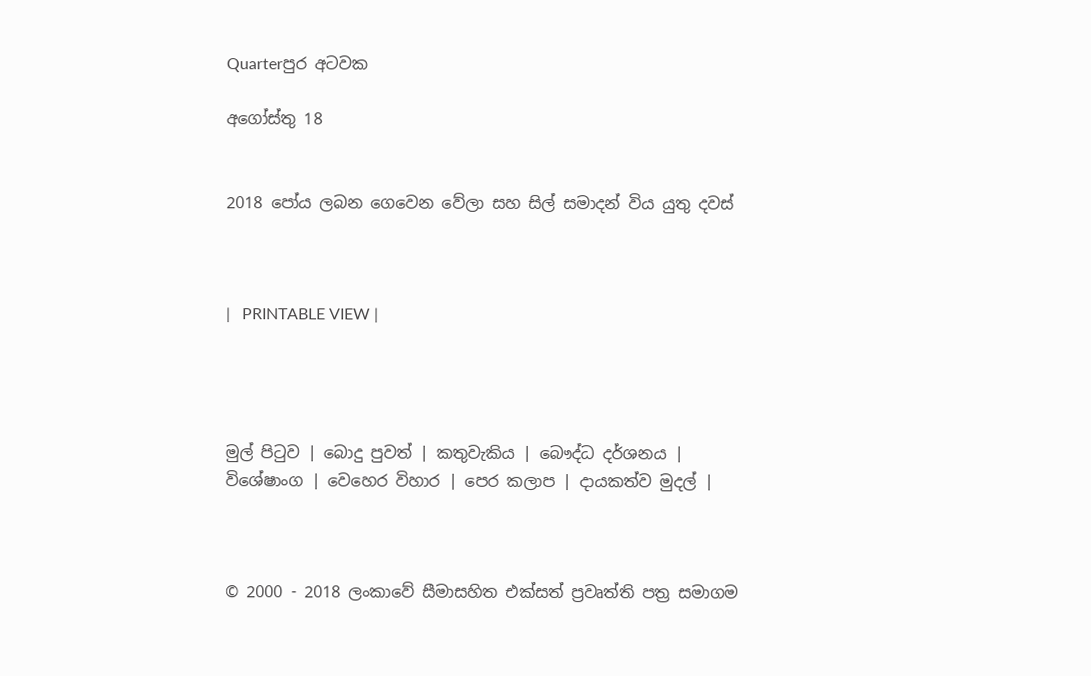Quarterපුර අටවක

අගෝස්තු 18


2018 පෝය ලබන ගෙවෙන වේලා සහ සිල් සමාදන් විය යුතු දවස්



|   PRINTABLE VIEW |




මුල් පිටුව | බොදු පුවත් | කතුවැකිය | බෞද්ධ දර්ශනය | විශේෂාංග | වෙහෙර විහාර | පෙර කලාප | දායකත්ව මුදල් |



© 2000 - 2018 ලංකාවේ සීමාසහිත එක්සත් ප්‍රවෘත්ති පත්‍ර සමාගම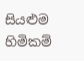සියළුම හිමිකම්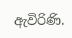ඇවිරිණි.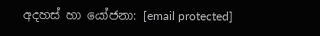අදහස් හා යෝජනා: [email protected]